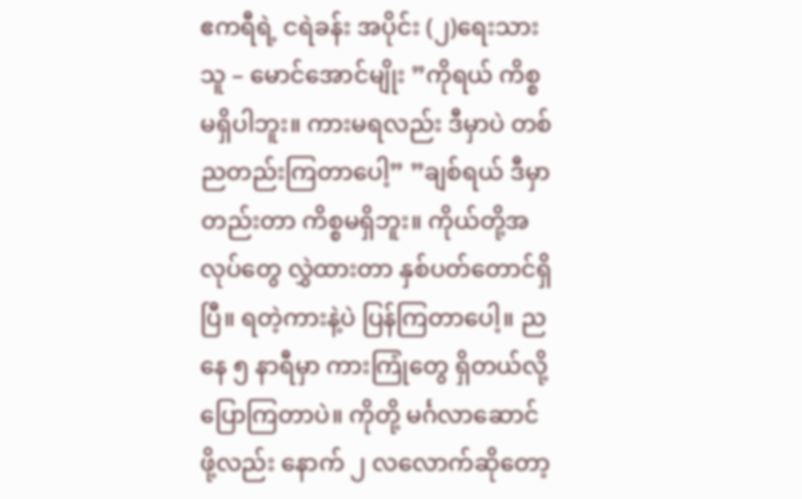ဧကရီရဲ့ ငရဲခန်း အပိုင်း (၂)ရေးသားသူ – မောင်အောင်မျိုး ”ကိုရယ် ကိစ္စမရှိပါဘူး။ ကားမရလည်း ဒီမှာပဲ တစ်ညတည်းကြတာပေါ့” ”ချစ်ရယ် ဒီမှာတည်းတာ ကိစ္စမရှိဘူး။ ကိုယ်တို့အလုပ်တွေ လွှဲထားတာ နှစ်ပတ်တောင်ရှိပြီ။ ရတဲ့ကားနဲ့ပဲ ပြန်ကြတာပေါ့။ ညနေ ၅ နာရီမှာ ကားကြုံတွေ ရှိတယ်လို့ ပြောကြတာပဲ။ ကိုတို့ မင်္ဂလာဆောင်ဖို့လည်း နောက် ၂ လလောက်ဆိုတော့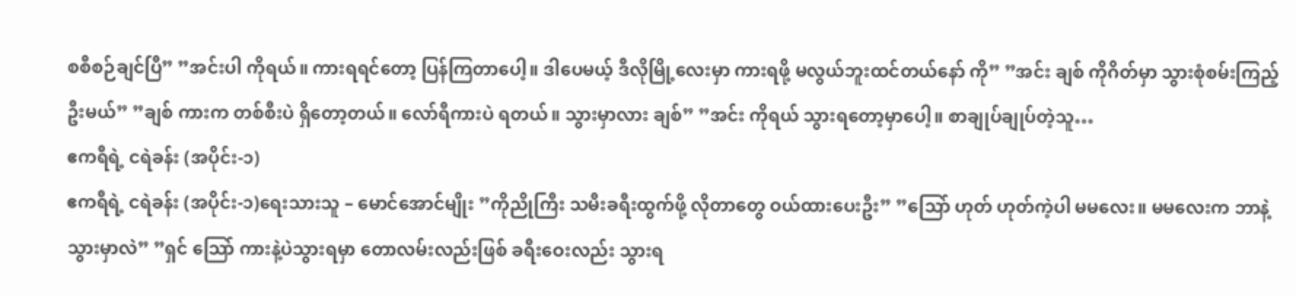စစီစဉ်ချင်ပြီ” ”အင်းပါ ကိုရယ်။ ကားရရင်တော့ ပြန်ကြတာပေါ့။ ဒါပေမယ့် ဒီလိုမြို့လေးမှာ ကားရဖို့ မလွယ်ဘူးထင်တယ်နော် ကို” ”အင်း ချစ် ကိုဂိတ်မှာ သွားစုံစမ်းကြည့်ဦးမယ်” ”ချစ် ကားက တစ်စီးပဲ ရှိတော့တယ်။ လော်ရီကားပဲ ရတယ်။ သွားမှာလား ချစ်” ”အင်း ကိုရယ် သွားရတော့မှာပေါ့။ စာချုပ်ချုပ်တဲ့သူ…
ဧကရီရဲ့ ငရဲခန်း (အပိုင်း-၁)
ဧကရီရဲ့ ငရဲခန်း (အပိုင်း-၁)ရေးသားသူ – မောင်အောင်မျိုး ”ကိုညိုကြီး သမီးခရီးထွက်ဖို့ လိုတာတွေ ဝယ်ထားပေးဦး” ”သြော် ဟုတ် ဟုတ်ကဲ့ပါ မမလေး။ မမလေးက ဘာနဲ့သွားမှာလဲ” ”ရှင် သြော် ကားနဲ့ပဲသွားရမှာ တောလမ်းလည်းဖြစ် ခရီးဝေးလည်း သွားရ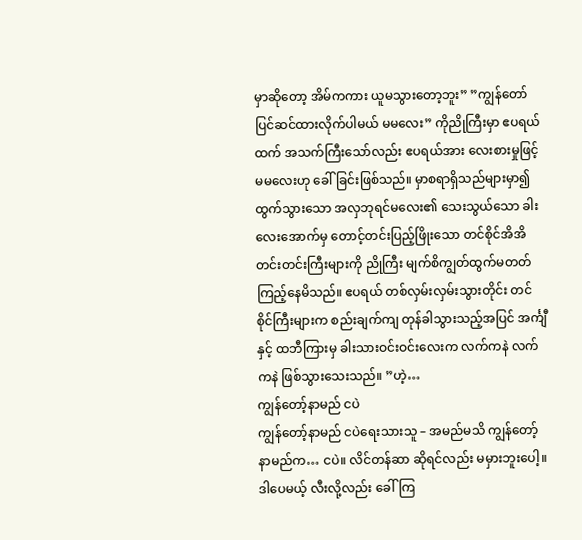မှာဆိုတော့ အိမ်ကကား ယူမသွားတော့ဘူး” ”ကျွန်တော် ပြင်ဆင်ထားလိုက်ပါမယ် မမလေး” ကိုညိုကြီးမှာ ဧပရယ်ထက် အသက်ကြီးသော်လည်း ဧပရယ်အား လေးစားမှုဖြင့် မမလေးဟု ခေါ်ခြင်းဖြစ်သည်။ မှာစရာရှိသည်များမှာ၍ ထွက်သွားသော အလှဘုရင်မလေး၏ သေးသွယ်သော ခါးလေးအောက်မှ တောင့်တင်းပြည့်ဖြိုးသော တင်စိုင်အိအိ တင်းတင်းကြီးများကို ညိုကြီး မျက်စိကျွတ်ထွက်မတတ် ကြည့်နေမိသည်။ ဧပရယ် တစ်လှမ်းလှမ်းသွားတိုင်း တင်စိုင်ကြီးများက စည်းချက်ကျ တုန်ခါသွားသည့်အပြင် အင်္ကျီနှင့် ထဘီကြားမှ ခါးသားဝင်းဝင်းလေးက လက်ကနဲ လက်ကနဲ ဖြစ်သွားသေးသည်။ ”ဟဲ့…
ကျွန်တော့်နာမည် ငပဲ
ကျွန်တော့်နာမည် ငပဲရေးသားသူ – အမည်မသိ ကျွန်တော့် နာမည်က… ငပဲ။ လိင်တန်ဆာ ဆိုရင်လည်း မမှားဘူးပေါ့။ ဒါပေမယ့် လီးလို့လည်း ခေါ်ကြ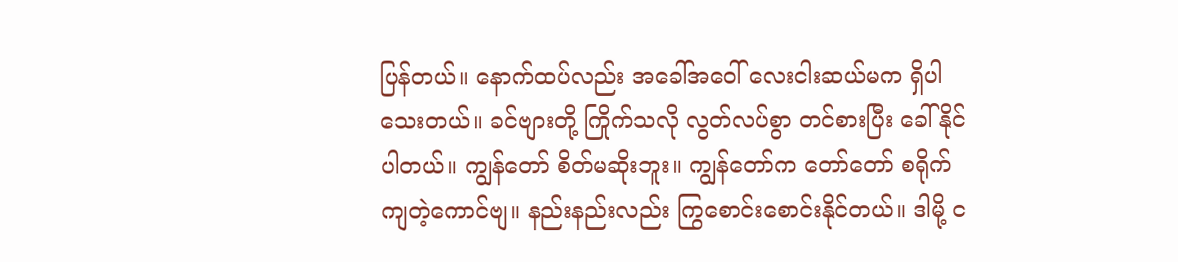ပြန်တယ်။ နောက်ထပ်လည်း အခေါ်အဝေါ် လေးငါးဆယ်မက ရှိပါသေးတယ်။ ခင်ဗျားတို့ ကြိုက်သလို လွတ်လပ်စွာ တင်စားပြီး ခေါ်နိုင်ပါတယ်။ ကျွန်တော် စိတ်မဆိုးဘူး။ ကျွန်တော်က တော်တော် စရိုက်ကျတဲ့ကောင်ဗျ။ နည်းနည်းလည်း ကြွစောင်းစောင်းနိုင်တယ်။ ဒါမို့ င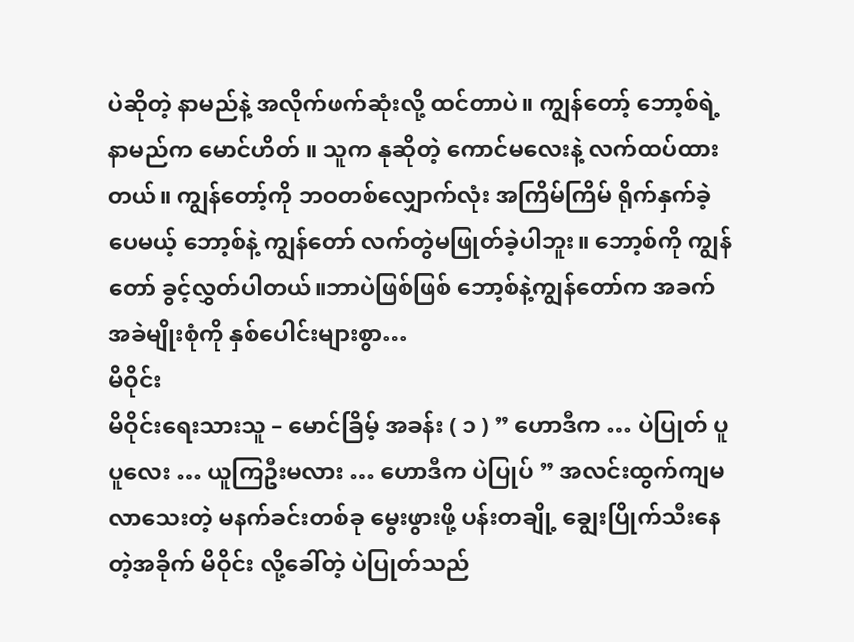ပဲဆိုတဲ့ နာမည်နဲ့ အလိုက်ဖက်ဆုံးလို့ ထင်တာပဲ။ ကျွန်တော့် ဘော့စ်ရဲ့နာမည်က မောင်ဟိတ် ။ သူက နုဆိုတဲ့ ကောင်မလေးနဲ့ လက်ထပ်ထားတယ်။ ကျွန်တော့်ကို ဘဝတစ်လျှောက်လုံး အကြိမ်ကြိမ် ရိုက်နှက်ခဲ့ပေမယ့် ဘော့စ်နဲ့ ကျွန်တော် လက်တွဲမဖြုတ်ခဲ့ပါဘူး။ ဘော့စ်ကို ကျွန်တော် ခွင့်လွှတ်ပါတယ်။ဘာပဲဖြစ်ဖြစ် ဘော့စ်နဲ့ကျွန်တော်က အခက်အခဲမျိုးစုံကို နှစ်ပေါင်းများစွာ…
မိဝိုင်း
မိဝိုင်းရေးသားသူ – မောင်ခြိမ့် အခန်း ( ၁ ) ” ဟောဒီက … ပဲပြုတ် ပူပူလေး … ယူကြဦးမလား … ဟောဒီက ပဲပြုပ် ” အလင်းထွက်ကျမလာသေးတဲ့ မနက်ခင်းတစ်ခု မွေးဖွားဖို့ ပန်းတချို့ ချွေးပြိုက်သီးနေတဲ့အခိုက် မိဝိုင်း လို့ခေါ်တဲ့ ပဲပြုတ်သည်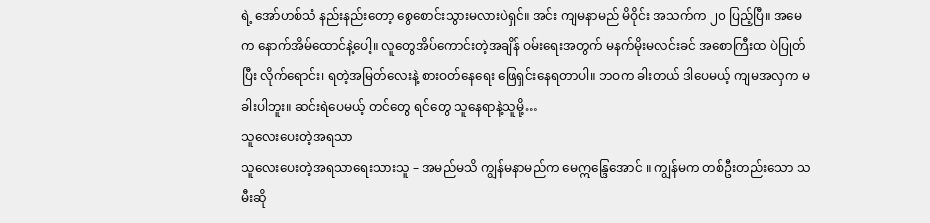ရဲ့ အော်ဟစ်သံ နည်းနည်းတော့ စွေစောင်းသွားမလားပဲရှင်။ အင်း ကျမနာမည် မိဝိုင်း အသက်က ၂၀ ပြည့်ပြီ။ အမေက နောက်အိမ်ထောင်နဲ့ပေါ့။ လူတွေအိပ်ကောင်းတဲ့အချိန် ဝမ်းရေးအတွက် မနက်မိုးမလင်းခင် အစောကြီးထ ပဲပြုတ်ပြီး လိုက်ရောင်း၊ ရတဲ့အမြတ်လေးနဲ့ စားဝတ်နေရေး ဖြေရှင်းနေရတာပါ။ ဘဝက ခါးတယ် ဒါပေမယ့် ကျမအလှက မခါးပါဘူး။ ဆင်းရဲပေမယ့် တင်တွေ ရင်တွေ သူနေရာနဲ့သူမို့…
သူလေးပေးတဲ့အရသာ
သူလေးပေးတဲ့အရသာရေးသားသူ – အမည်မသိ ကျွန်မနာမည်က မေဣန္ဒြေအောင် ။ ကျွန်မက တစ်ဦးတည်းသော သမီးဆို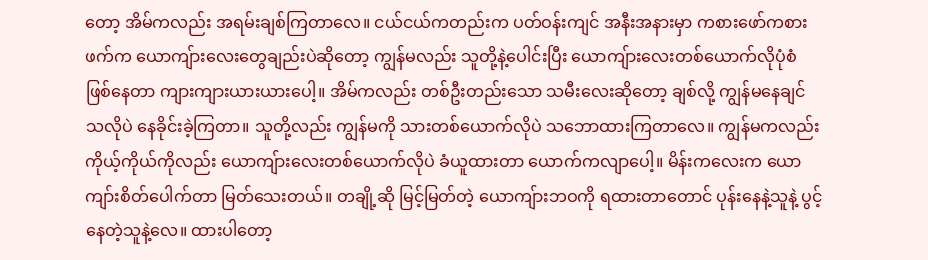တော့ အိမ်ကလည်း အရမ်းချစ်ကြတာလေ။ ငယ်ငယ်ကတည်းက ပတ်ဝန်းကျင် အနီးအနားမှာ ကစားဖော်ကစားဖက်က ယောကျ်ားလေးတွေချည်းပဲဆိုတော့ ကျွန်မလည်း သူတို့နဲ့ပေါင်းပြီး ယောကျ်ားလေးတစ်ယောက်လိုပုံစံ ဖြစ်နေတာ ကျားကျားယားယားပေါ့။ အိမ်ကလည်း တစ်ဦးတည်းသော သမီးလေးဆိုတော့ ချစ်လို့ ကျွန်မနေချင်သလိုပဲ နေခိုင်းခဲ့ကြတာ။ သူတို့လည်း ကျွန်မကို သားတစ်ယောက်လိုပဲ သဘောထားကြတာလေ။ ကျွန်မကလည်း ကိုယ့်ကိုယ်ကိုလည်း ယောကျ်ားလေးတစ်ယောက်လိုပဲ ခံယူထားတာ ယောက်ကလျာပေါ့။ မိန်းကလေးက ယောကျာ်းစိတ်ပေါက်တာ မြတ်သေးတယ်။ တချို့ဆို မြင့်မြတ်တဲ့ ယောကျ်ားဘဝကို ရထားတာတောင် ပုန်းနေနဲ့သူနဲ့ ပွင့်နေတဲ့သူနဲ့လေ။ ထားပါတော့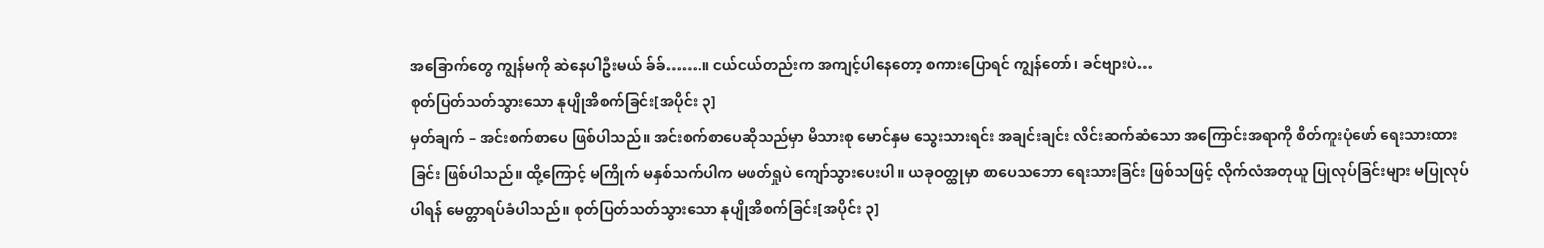အခြောက်တွေ ကျွန်မကို ဆဲနေပါဦးမယ် ခ်ခ်…….။ ငယ်ငယ်တည်းက အကျင့်ပါနေတော့ စကားပြောရင် ကျွန်တော်၊ ခင်ဗျားပဲ…
စုတ်ပြတ်သတ်သွားသော နုပျိုအိစက်ခြင်း[အပိုင်း ၃]
မှတ်ချက် – အင်းစက်စာပေ ဖြစ်ပါသည်။ အင်းစက်စာပေဆိုသည်မှာ မိသားစု မောင်နှမ သွေးသားရင်း အချင်းချင်း လိင်းဆက်ဆံသော အကြောင်းအရာကို စိတ်ကူးပုံဖော် ရေးသားထားခြင်း ဖြစ်ပါသည်။ ထို့ကြောင့် မကြိုက် မနှစ်သက်ပါက မဖတ်ရှုပဲ ကျော်သွားပေးပါ။ ယခုဝတ္ထုမှာ စာပေသဘော ရေးသားခြင်း ဖြစ်သဖြင့် လိုက်လံအတုယူ ပြုလုပ်ခြင်းများ မပြုလုပ်ပါရန် မေတ္တာရပ်ခံပါသည်။ စုတ်ပြတ်သတ်သွားသော နုပျိုအိစက်ခြင်း[အပိုင်း ၃]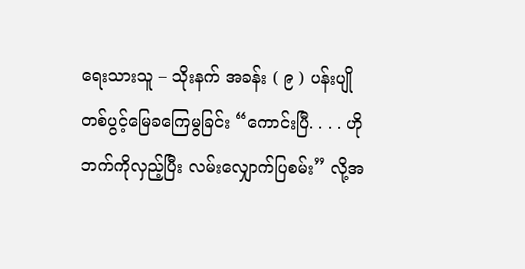ရေးသားသူ – သိုးနက် အခန်း ( ၉ ) ပန်းပျိုတစ်ပွင့်မြေခကြေမွခြင်း “ကောင်းပြီ. . . . ဟိုဘက်ကိုလှည့်ပြီး လမ်းလျှောက်ပြစမ်း” လို့အ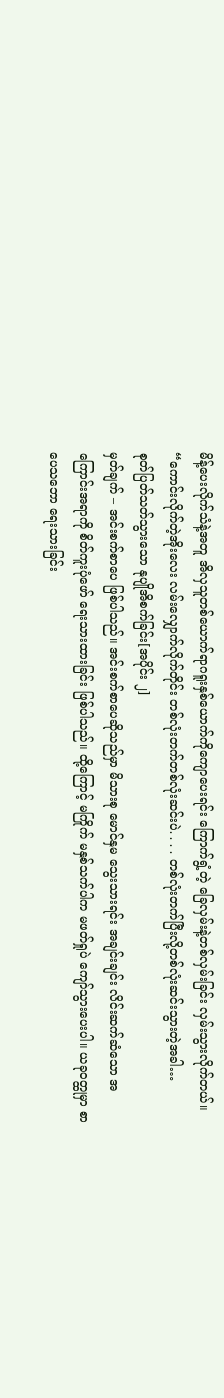မိန့်ပေးလိုက်သံနဲ့အတူ အိလှသူတစ်ယောက်ရာဂရူးနှစ်ယောက်ကိုကျောပေးရင်း ကြောက်ရွံ့တဲ့ ခြေလှမ်းနဲ့တစ်လှမ်းခြင်း လှမ်းသွားလိုက်တယ်။ “ကောင်းလိုက်တဲ့အိုးလေး လမ်းလျှောက်လိုက်တိုင်း တစ်လုံးတက်တစ်လုံးဆင်းပဲ. . . . တစ်လုံးတက်ပြီးလို့တစ်လုံးဆင်းသွားတဲ့အခါ…
စုတ်ပြတ်သတ်သွားသော နုပျိုအိစက်ခြင်း[အပိုင်း ၂]
မှတ်ချက် – အင်းစက်စာပေ ဖြစ်ပါသည်။ အင်းစက်စာပေဆိုသည်မှာ မိသားစု မောင်နှမ သွေးသားရင်း အချင်းချင်း လိင်းဆက်ဆံသော အကြောင်းအရာကို စိတ်ကူးပုံဖော် ရေးသားထားခြင်း ဖြစ်ပါသည်။ ထို့ကြောင့် မကြိုက် မနှစ်သက်ပါက မဖတ်ရှုပဲ ကျော်သွားပေးပါ။ ယခုဝတ္ထုမှာ စာပေသဘော ရေးသားခြင်း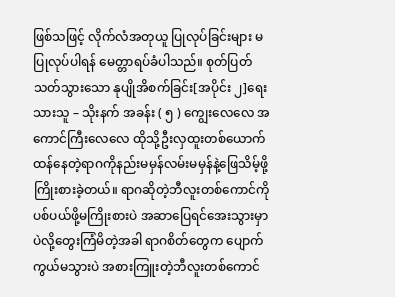ဖြစ်သဖြင့် လိုက်လံအတုယူ ပြုလုပ်ခြင်းများ မပြုလုပ်ပါရန် မေတ္တာရပ်ခံပါသည်။ စုတ်ပြတ်သတ်သွားသော နုပျိုအိစက်ခြင်း[အပိုင်း ၂]ရေးသားသူ – သိုးနက် အခန်း ( ၅ ) ကျွေးလေလေ အကောင်ကြီးလေလေ ထိုသို့ဦးလှထူးတစ်ယောက်ထန်နေတဲ့ရာဂကိုနည်းမမှန်လမ်းမမှန်နဲ့ဖြေသိမ့်ဖို့ကြိုးစားခဲ့တယ်။ ရာဂဆိုတဲ့ဘီလူးတစ်ကောင်ကိုပစ်ပယ်ဖို့မကြိုးစားပဲ အဆာပြေရင်အေးသွားမှာပဲလို့တွေးကြံမိတဲ့အခါ ရာဂစိတ်တွေက ပျောက်ကွယ်မသွားပဲ အစားကြူးတဲ့ဘီလူးတစ်ကောင်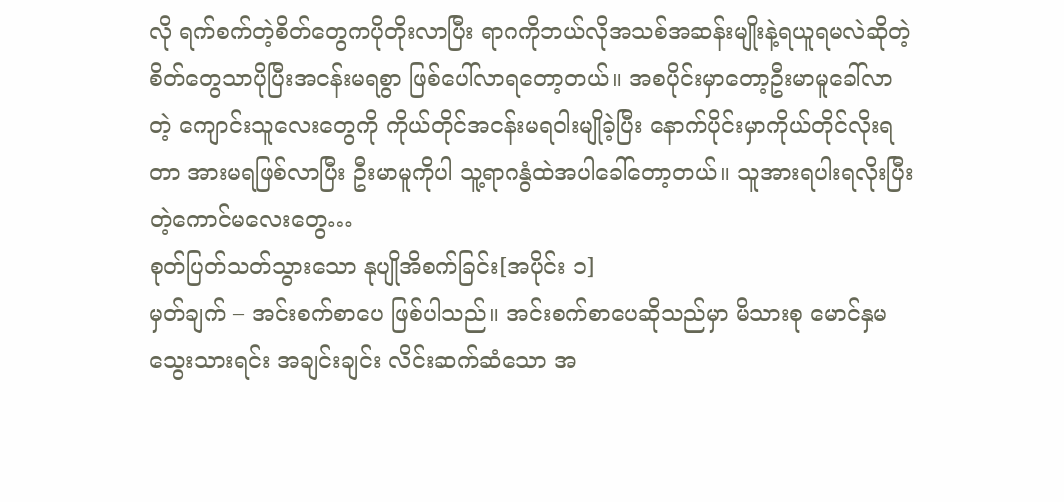လို ရက်စက်တဲ့စိတ်တွေကပိုတိုးလာပြီး ရာဂကိုဘယ်လိုအသစ်အဆန်းမျိုးနဲ့ရယူရမလဲဆိုတဲ့စိတ်တွေသာပိုပြီးအငန်းမရစွာ ဖြစ်ပေါ်လာရတော့တယ်။ အစပိုင်းမှာတော့ဦးမာမူခေါ်လာတဲ့ ကျောင်းသူလေးတွေကို ကိုယ်တိုင်အငန်းမရဝါးမျိုခဲ့ပြီး နောက်ပိုင်းမှာကိုယ်တိုင်လိုးရတာ အားမရဖြစ်လာပြီး ဦးမာမူကိုပါ သူ့ရာဂနွံထဲအပါခေါ်တော့တယ်။ သူအားရပါးရလိုးပြီးတဲ့ကောင်မလေးတွေ…
စုတ်ပြတ်သတ်သွားသော နုပျိုအိစက်ခြင်း[အပိုင်း ၁]
မှတ်ချက် – အင်းစက်စာပေ ဖြစ်ပါသည်။ အင်းစက်စာပေဆိုသည်မှာ မိသားစု မောင်နှမ သွေးသားရင်း အချင်းချင်း လိင်းဆက်ဆံသော အ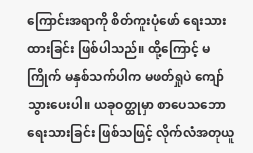ကြောင်းအရာကို စိတ်ကူးပုံဖော် ရေးသားထားခြင်း ဖြစ်ပါသည်။ ထို့ကြောင့် မကြိုက် မနှစ်သက်ပါက မဖတ်ရှုပဲ ကျော်သွားပေးပါ။ ယခုဝတ္ထုမှာ စာပေသဘော ရေးသားခြင်း ဖြစ်သဖြင့် လိုက်လံအတုယူ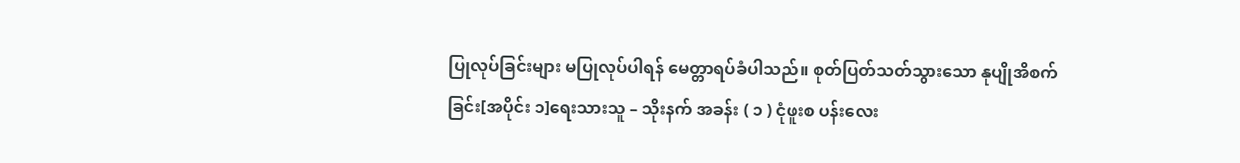ပြုလုပ်ခြင်းများ မပြုလုပ်ပါရန် မေတ္တာရပ်ခံပါသည်။ စုတ်ပြတ်သတ်သွားသော နုပျိုအိစက်ခြင်း[အပိုင်း ၁]ရေးသားသူ – သိုးနက် အခန်း ( ၁ ) ငုံဖူးစ ပန်းလေး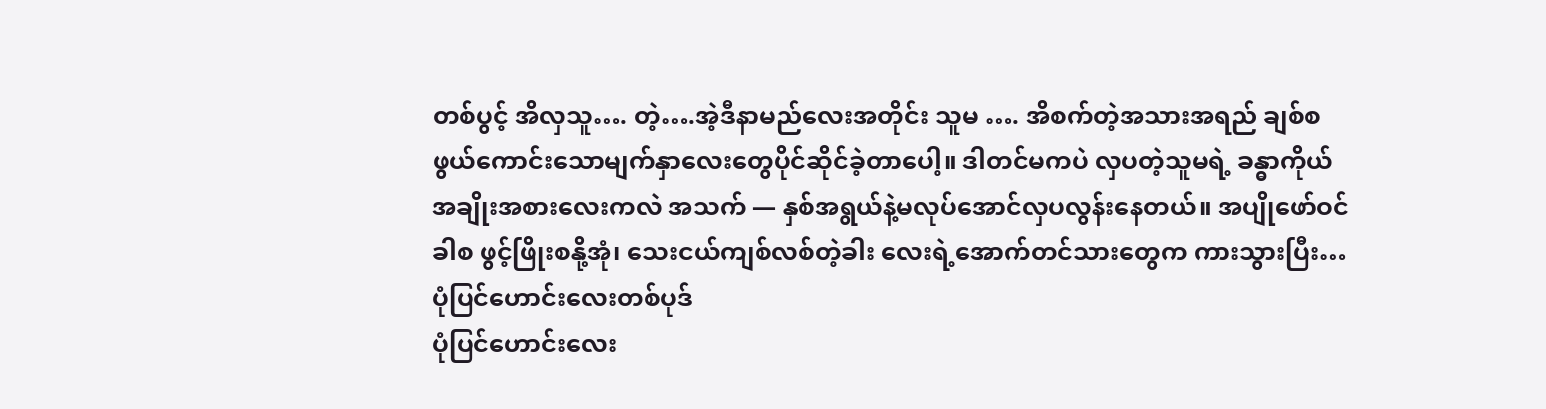တစ်ပွင့် အိလှသူ…. တဲ့….အဲ့ဒီနာမည်လေးအတိုင်း သူမ …. အိစက်တဲ့အသားအရည် ချစ်စဖွယ်ကောင်းသောမျက်နှာလေးတွေပိုင်ဆိုင်ခဲ့တာပေါ့။ ဒါတင်မကပဲ လှပတဲ့သူမရဲ့ ခန္ဓာကိုယ်အချိုးအစားလေးကလဲ အသက် — နှစ်အရွယ်နဲ့မလုပ်အောင်လှပလွန်းနေတယ်။ အပျိုဖော်ဝင်ခါစ ဖွင့်ဖြိုးစနို့အုံ၊ သေးငယ်ကျစ်လစ်တဲ့ခါး လေးရဲ့အောက်တင်သားတွေက ကားသွားပြီး…
ပုံပြင်ဟောင်းလေးတစ်ပုဒ်
ပုံပြင်ဟောင်းလေး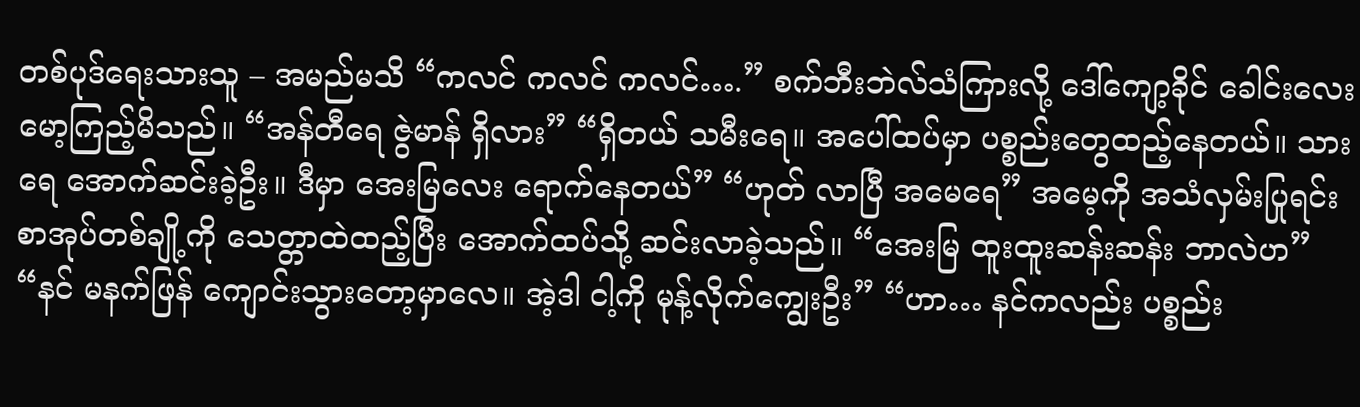တစ်ပုဒ်ရေးသားသူ – အမည်မသိ “ကလင် ကလင် ကလင်….” စက်ဘီးဘဲလ်သံကြားလို့ ဒေါ်ကျော့ခိုင် ခေါင်းလေးမော့ကြည့်မိသည်။ “အန်တီရေ ဇွဲမာန် ရှိလား” “ရှိတယ် သမီးရေ။ အပေါ်ထပ်မှာ ပစ္စည်းတွေထည့်နေတယ်။ သားရေ အောက်ဆင်းခဲ့ဦး။ ဒီမှာ အေးမြလေး ရောက်နေတယ်” “ဟုတ် လာပြီ အမေရေ” အမေ့ကို အသံလှမ်းပြုရင်း စာအုပ်တစ်ချို့ကို သေတ္တာထဲထည့်ပြီး အောက်ထပ်သို့ ဆင်းလာခဲ့သည်။ “အေးမြ ထူးထူးဆန်းဆန်း ဘာလဲဟ” “နင် မနက်ဖြန် ကျောင်းသွားတော့မှာလေ။ အဲ့ဒါ ငါ့ကို မုန့်လိုက်ကျွေးဦး” “ဟာ… နင်ကလည်း ပစ္စည်း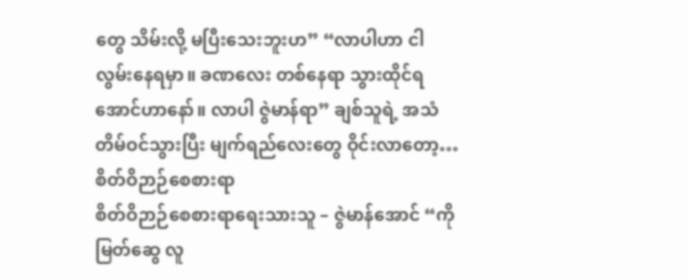တွေ သိမ်းလို့ မပြီးသေးဘူးဟ” “လာပါဟာ ငါလွမ်းနေရမှာ။ ခဏလေး တစ်နေရာ သွားထိုင်ရအောင်ဟာနော်။ လာပါ ဇွဲမာန်ရာ” ချစ်သူရဲ့ အသံတိမ်ဝင်သွားပြီး မျက်ရည်လေးတွေ ဝိုင်းလာတော့…
စိတ်ဝိဉာဉ်စေစားရာ
စိတ်ဝိဉာဉ်စေစားရာရေးသားသူ – ဇွဲမာန်အောင် “ကိုမြတ်ဆွေ လူ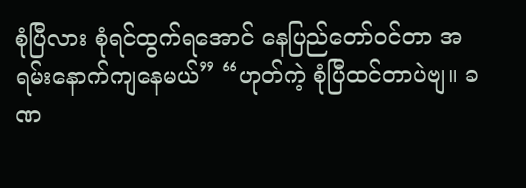စုံပြီလား စုံရင်ထွက်ရအောင် နေပြည်တော်ဝင်တာ အရမ်းနောက်ကျနေမယ်” “ဟုတ်ကဲ့ စုံပြီထင်တာပဲဗျ။ ခဏ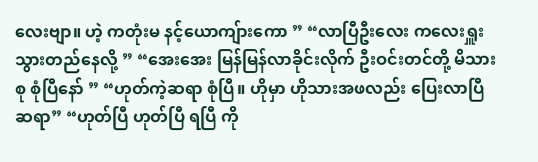လေးဗျာ။ ဟဲ့ ကတုံးမ နင့်ယောကျ်ားကော ” “လာပြီဦးလေး ကလေးရှူးသွားတည်နေလို့ ” “အေးအေး မြန်မြန်လာခိုင်းလိုက် ဦးဝင်းတင်တို့ မိသားစု စုံပြီနော် ” “ဟုတ်ကဲ့ဆရာ စုံပြီ။ ဟိုမှာ ဟိုသားအဖလည်း ပြေးလာပြီ ဆရာ” “ဟုတ်ပြီ ဟုတ်ပြီ ရပြီ ကို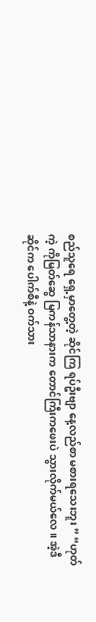စည်သူရေ ရှေ့မှာတွေ့တဲ့ ဆိုင်ကြ ရပ်ဦးဗျာ နေ့လည်စာ မစားရသေးဘူး ” “ဟုတ်ကဲ့ ကိုမြတ်ဆွေ မြကန်သာနားက တောင်ကြီးကဖေးပဲ သွားလိုက်မယ်လေ။ အဲ့ဒီဆိုင်က ပေါက်စီနဲ့ ဝက်သား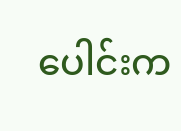ပေါင်းက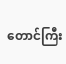တောင်ကြီး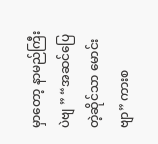မှာတော့ နာမည်ကြီးပဲဗျ ” “အဆင်ပြေတဲ့ဆိုင်သာ မောင်းဗျာ” ကားစ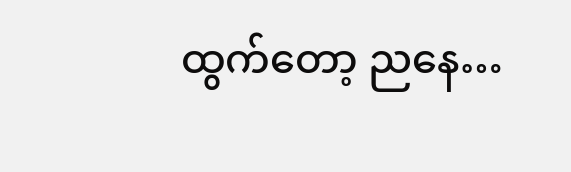ထွက်တော့ ညနေ…